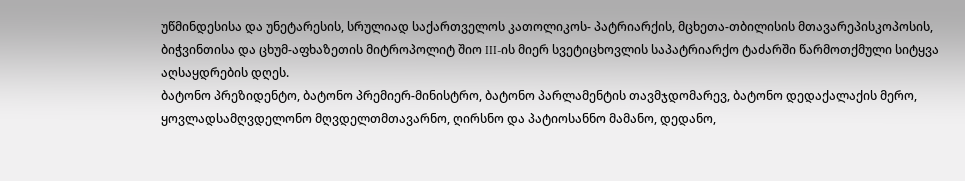უწმინდესისა და უნეტარესის, სრულიად საქართველოს კათოლიკოს- პატრიარქის, მცხეთა-თბილისის მთავარეპისკოპოსის, ბიჭვინთისა და ცხუმ-აფხაზეთის მიტროპოლიტ შიო III-ის მიერ სვეტიცხოვლის საპატრიარქო ტაძარში წარმოთქმული სიტყვა აღსაყდრების დღეს.
ბატონო პრეზიდენტო, ბატონო პრემიერ-მინისტრო, ბატონო პარლამენტის თავმჯდომარევ, ბატონო დედაქალაქის მერო, ყოვლადსამღვდელონო მღვდელთმთავარნო, ღირსნო და პატიოსანნო მამანო, დედანო,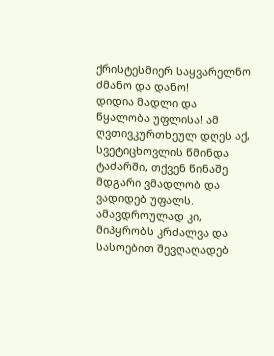ქრისტესმიერ საყვარელნო ძმანო და დანო!
დიდია მადლი და წყალობა უფლისა! ამ ღვთივკურთხეულ დღეს აქ, სვეტიცხოვლის წმინდა ტაძარში, თქვენ წინაშე მდგარი ვმადლობ და ვადიდებ უფალს. ამავდროულად კი, მიპყრობს კრძალვა და სასოებით შევღაღადებ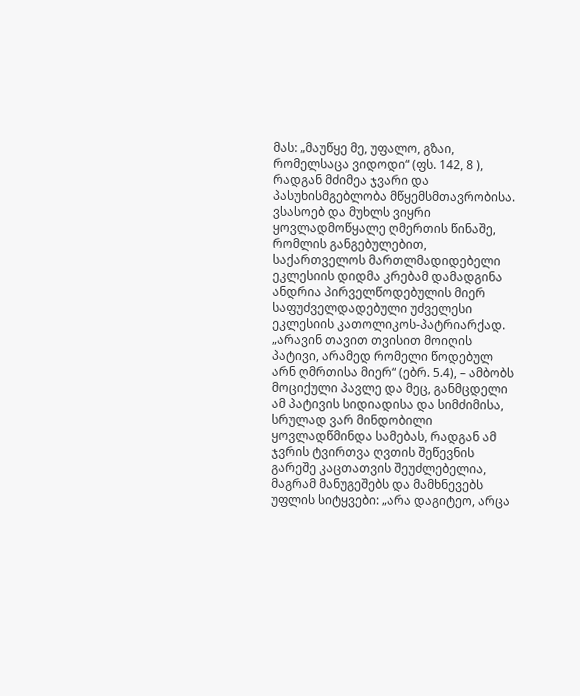მას: „მაუწყე მე, უფალო, გზაი, რომელსაცა ვიდოდი“ (ფს. 142, 8 ), რადგან მძიმეა ჯვარი და პასუხისმგებლობა მწყემსმთავრობისა.
ვსასოებ და მუხლს ვიყრი ყოვლადმოწყალე ღმერთის წინაშე, რომლის განგებულებით, საქართველოს მართლმადიდებელი ეკლესიის დიდმა კრებამ დამადგინა ანდრია პირველწოდებულის მიერ საფუძველდადებული უძველესი ეკლესიის კათოლიკოს-პატრიარქად.
„არავინ თავით თვისით მოიღის პატივი, არამედ რომელი წოდებულ არნ ღმრთისა მიერ“ (ებრ. 5.4), – ამბობს მოციქული პავლე და მეც, განმცდელი ამ პატივის სიდიადისა და სიმძიმისა, სრულად ვარ მინდობილი ყოვლადწმინდა სამებას, რადგან ამ ჯვრის ტვირთვა ღვთის შეწევნის გარეშე კაცთათვის შეუძლებელია, მაგრამ მანუგეშებს და მამხნევებს უფლის სიტყვები: „არა დაგიტეო, არცა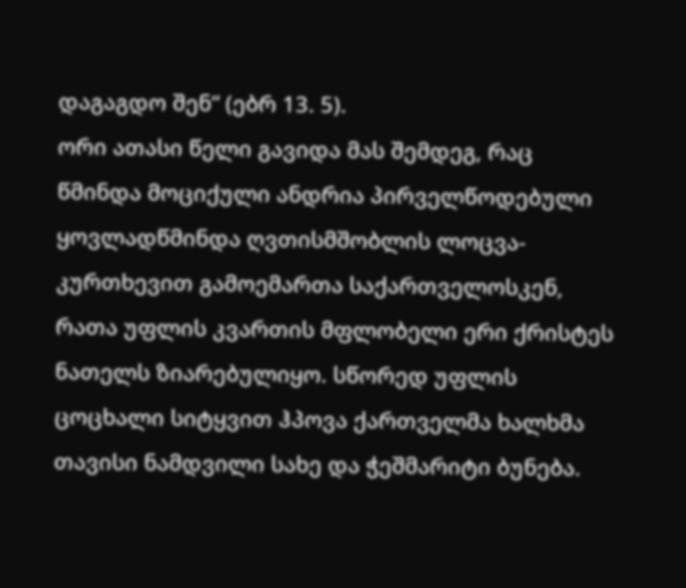დაგაგდო შენ“ (ებრ 13. 5).
ორი ათასი წელი გავიდა მას შემდეგ, რაც წმინდა მოციქული ანდრია პირველწოდებული ყოვლადწმინდა ღვთისმშობლის ლოცვა-კურთხევით გამოემართა საქართველოსკენ, რათა უფლის კვართის მფლობელი ერი ქრისტეს ნათელს ზიარებულიყო. სწორედ უფლის ცოცხალი სიტყვით ჰპოვა ქართველმა ხალხმა თავისი ნამდვილი სახე და ჭეშმარიტი ბუნება.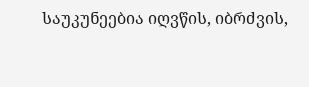საუკუნეებია იღვწის, იბრძვის,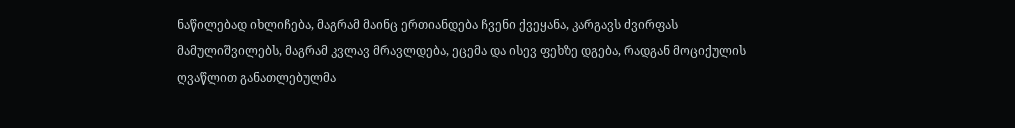ნაწილებად იხლიჩება, მაგრამ მაინც ერთიანდება ჩვენი ქვეყანა, კარგავს ძვირფას მამულიშვილებს, მაგრამ კვლავ მრავლდება, ეცემა და ისევ ფეხზე დგება, რადგან მოციქულის ღვაწლით განათლებულმა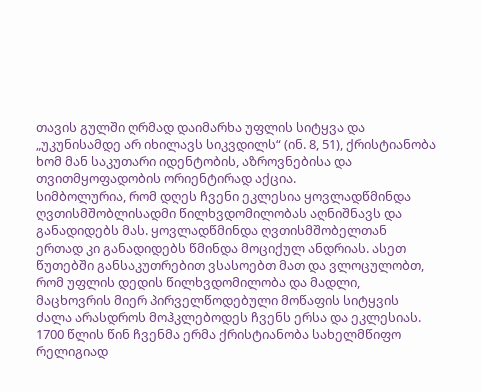თავის გულში ღრმად დაიმარხა უფლის სიტყვა და „უკუნისამდე არ იხილავს სიკვდილს“ (ინ. 8, 51), ქრისტიანობა ხომ მან საკუთარი იდენტობის, აზროვნებისა და თვითმყოფადობის ორიენტირად აქცია.
სიმბოლურია, რომ დღეს ჩვენი ეკლესია ყოვლადწმინდა ღვთისმშობლისადმი წილხვდომილობას აღნიშნავს და განადიდებს მას. ყოვლადწმინდა ღვთისმშობელთან ერთად კი განადიდებს წმინდა მოციქულ ანდრიას. ასეთ წუთებში განსაკუთრებით ვსასოებთ მათ და ვლოცულობთ, რომ უფლის დედის წილხვდომილობა და მადლი, მაცხოვრის მიერ პირველწოდებული მოწაფის სიტყვის ძალა არასდროს მოჰკლებოდეს ჩვენს ერსა და ეკლესიას.
1700 წლის წინ ჩვენმა ერმა ქრისტიანობა სახელმწიფო რელიგიად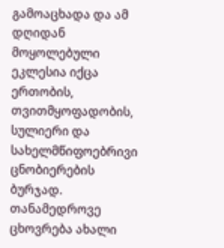გამოაცხადა და ამ დღიდან მოყოლებული ეკლესია იქცა ერთობის, თვითმყოფადობის, სულიერი და სახელმწიფოებრივი ცნობიერების ბურჯად.
თანამედროვე ცხოვრება ახალი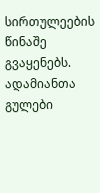სირთულეების წინაშე გვაყენებს. ადამიანთა გულები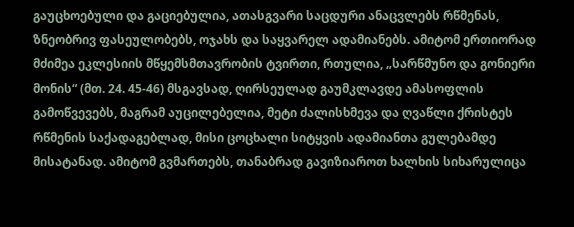გაუცხოებული და გაციებულია, ათასგვარი საცდური ანაცვლებს რწმენას, ზნეობრივ ფასეულობებს, ოჯახს და საყვარელ ადამიანებს. ამიტომ ერთიორად მძიმეა ეკლესიის მწყემსმთავრობის ტვირთი, რთულია, „სარწმუნო და გონიერი მონის“ (მთ. 24. 45-46) მსგავსად, ღირსეულად გაუმკლავდე ამასოფლის გამოწვევებს, მაგრამ აუცილებელია, მეტი ძალისხმევა და ღვაწლი ქრისტეს რწმენის საქადაგებლად, მისი ცოცხალი სიტყვის ადამიანთა გულებამდე მისატანად. ამიტომ გვმართებს, თანაბრად გავიზიაროთ ხალხის სიხარულიცა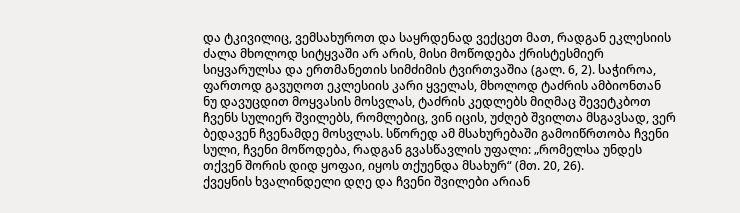და ტკივილიც, ვემსახუროთ და საყრდენად ვექცეთ მათ, რადგან ეკლესიის ძალა მხოლოდ სიტყვაში არ არის, მისი მოწოდება ქრისტესმიერ სიყვარულსა და ერთმანეთის სიმძიმის ტვირთვაშია (გალ. 6, 2). საჭიროა, ფართოდ გავუღოთ ეკლესიის კარი ყველას, მხოლოდ ტაძრის ამბიონთან ნუ დავუცდით მოყვასის მოსვლას, ტაძრის კედლებს მიღმაც შევეტკბოთ ჩვენს სულიერ შვილებს, რომლებიც, ვინ იცის, უძღებ შვილთა მსგავსად, ვერ ბედავენ ჩვენამდე მოსვლას. სწორედ ამ მსახურებაში გამოიწრთობა ჩვენი სული, ჩვენი მოწოდება, რადგან გვასწავლის უფალი: „რომელსა უნდეს თქვენ შორის დიდ ყოფაი, იყოს თქუენდა მსახურ“ (მთ. 20, 26).
ქვეყნის ხვალინდელი დღე და ჩვენი შვილები არიან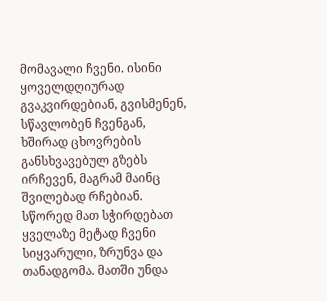მომავალი ჩვენი. ისინი ყოველდღიურად გვაკვირდებიან, გვისმენენ, სწავლობენ ჩვენგან, ხშირად ცხოვრების განსხვავებულ გზებს ირჩევენ, მაგრამ მაინც შვილებად რჩებიან. სწორედ მათ სჭირდებათ ყველაზე მეტად ჩვენი სიყვარული, ზრუნვა და თანადგომა. მათში უნდა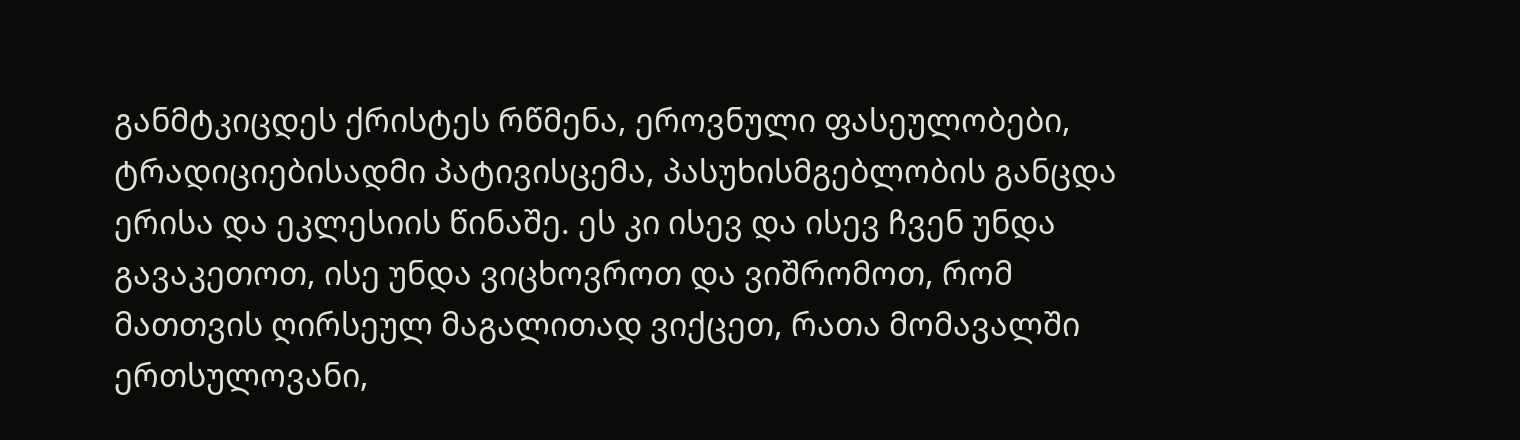განმტკიცდეს ქრისტეს რწმენა, ეროვნული ფასეულობები, ტრადიციებისადმი პატივისცემა, პასუხისმგებლობის განცდა ერისა და ეკლესიის წინაშე. ეს კი ისევ და ისევ ჩვენ უნდა გავაკეთოთ, ისე უნდა ვიცხოვროთ და ვიშრომოთ, რომ მათთვის ღირსეულ მაგალითად ვიქცეთ, რათა მომავალში ერთსულოვანი,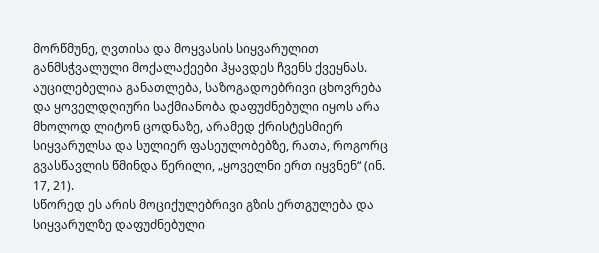მორწმუნე, ღვთისა და მოყვასის სიყვარულით განმსჭვალული მოქალაქეები ჰყავდეს ჩვენს ქვეყნას. აუცილებელია განათლება, საზოგადოებრივი ცხოვრება და ყოველდღიური საქმიანობა დაფუძნებული იყოს არა მხოლოდ ლიტონ ცოდნაზე, არამედ ქრისტესმიერ სიყვარულსა და სულიერ ფასეულობებზე, რათა, როგორც გვასწავლის წმინდა წერილი, „ყოველნი ერთ იყვნენ“ (ინ. 17, 21).
სწორედ ეს არის მოციქულებრივი გზის ერთგულება და სიყვარულზე დაფუძნებული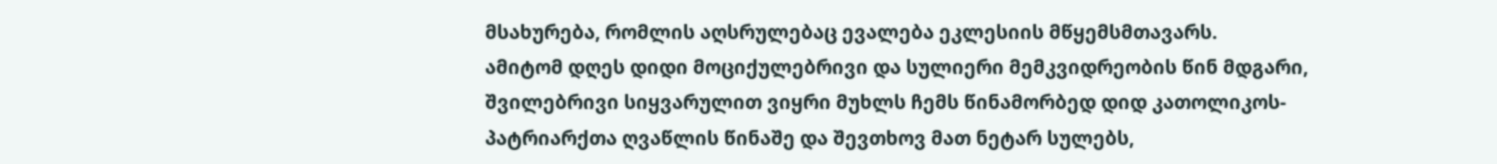მსახურება, რომლის აღსრულებაც ევალება ეკლესიის მწყემსმთავარს.
ამიტომ დღეს დიდი მოციქულებრივი და სულიერი მემკვიდრეობის წინ მდგარი, შვილებრივი სიყვარულით ვიყრი მუხლს ჩემს წინამორბედ დიდ კათოლიკოს-პატრიარქთა ღვაწლის წინაშე და შევთხოვ მათ ნეტარ სულებს,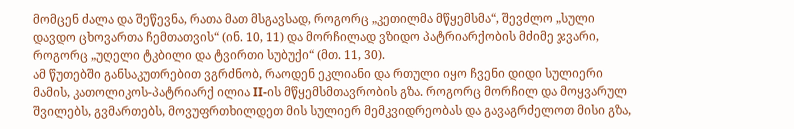მომცენ ძალა და შეწევნა, რათა მათ მსგავსად, როგორც „კეთილმა მწყემსმა“, შევძლო „სული დავდო ცხოვართა ჩემთათვის“ (ინ. 10, 11) და მორჩილად ვზიდო პატრიარქობის მძიმე ჯვარი, როგორც „უღელი ტკბილი და ტვირთი სუბუქი“ (მთ. 11, 30).
ამ წუთებში განსაკუთრებით ვგრძნობ, რაოდენ ეკლიანი და რთული იყო ჩვენი დიდი სულიერი მამის, კათოლიკოს-პატრიარქ ილია II-ის მწყემსმთავრობის გზა. როგორც მორჩილ და მოყვარულ შვილებს, გვმართებს, მოვუფრთხილდეთ მის სულიერ მემკვიდრეობას და გავაგრძელოთ მისი გზა,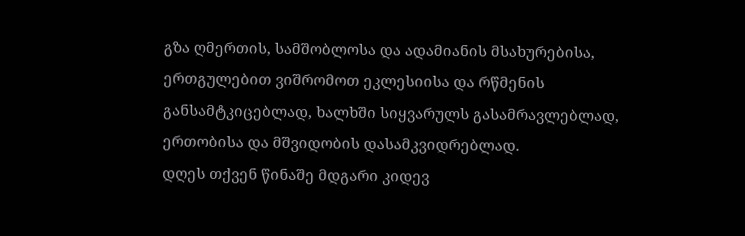გზა ღმერთის, სამშობლოსა და ადამიანის მსახურებისა, ერთგულებით ვიშრომოთ ეკლესიისა და რწმენის განსამტკიცებლად, ხალხში სიყვარულს გასამრავლებლად, ერთობისა და მშვიდობის დასამკვიდრებლად.
დღეს თქვენ წინაშე მდგარი კიდევ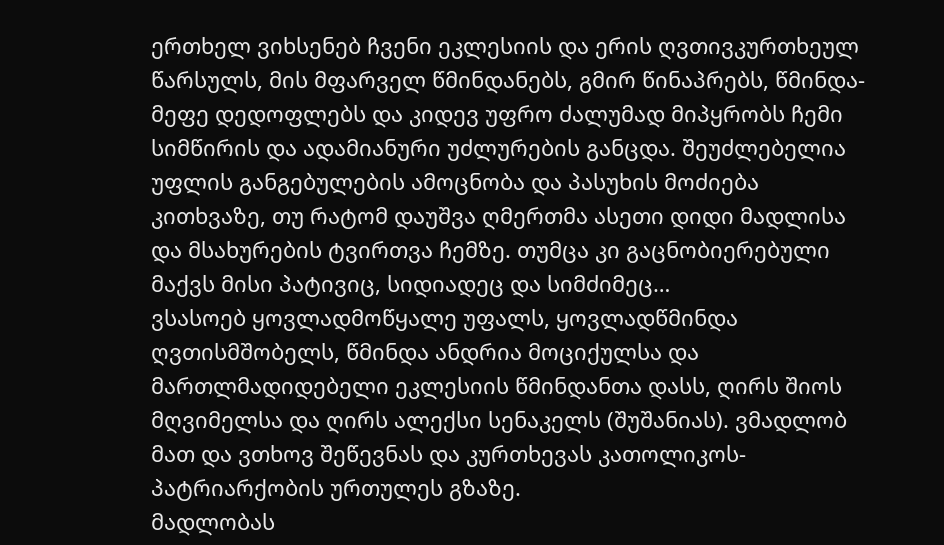ერთხელ ვიხსენებ ჩვენი ეკლესიის და ერის ღვთივკურთხეულ წარსულს, მის მფარველ წმინდანებს, გმირ წინაპრებს, წმინდა-მეფე დედოფლებს და კიდევ უფრო ძალუმად მიპყრობს ჩემი სიმწირის და ადამიანური უძლურების განცდა. შეუძლებელია უფლის განგებულების ამოცნობა და პასუხის მოძიება კითხვაზე, თუ რატომ დაუშვა ღმერთმა ასეთი დიდი მადლისა და მსახურების ტვირთვა ჩემზე. თუმცა კი გაცნობიერებული მაქვს მისი პატივიც, სიდიადეც და სიმძიმეც…
ვსასოებ ყოვლადმოწყალე უფალს, ყოვლადწმინდა ღვთისმშობელს, წმინდა ანდრია მოციქულსა და მართლმადიდებელი ეკლესიის წმინდანთა დასს, ღირს შიოს მღვიმელსა და ღირს ალექსი სენაკელს (შუშანიას). ვმადლობ მათ და ვთხოვ შეწევნას და კურთხევას კათოლიკოს-პატრიარქობის ურთულეს გზაზე.
მადლობას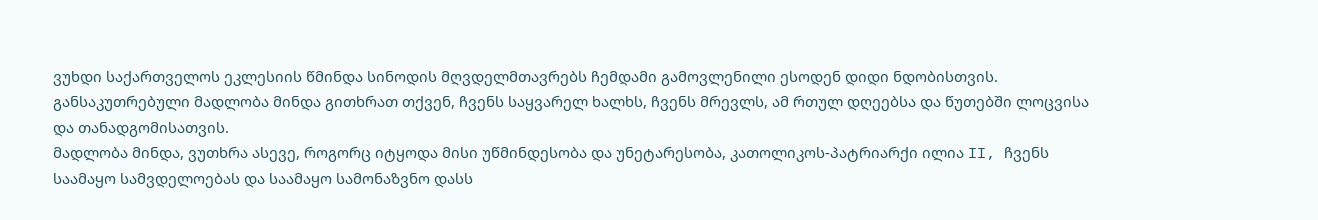ვუხდი საქართველოს ეკლესიის წმინდა სინოდის მღვდელმთავრებს ჩემდამი გამოვლენილი ესოდენ დიდი ნდობისთვის.
განსაკუთრებული მადლობა მინდა გითხრათ თქვენ, ჩვენს საყვარელ ხალხს, ჩვენს მრევლს, ამ რთულ დღეებსა და წუთებში ლოცვისა და თანადგომისათვის.
მადლობა მინდა, ვუთხრა ასევე, როგორც იტყოდა მისი უწმინდესობა და უნეტარესობა, კათოლიკოს-პატრიარქი ილია II, ჩვენს საამაყო სამვდელოებას და საამაყო სამონაზვნო დასს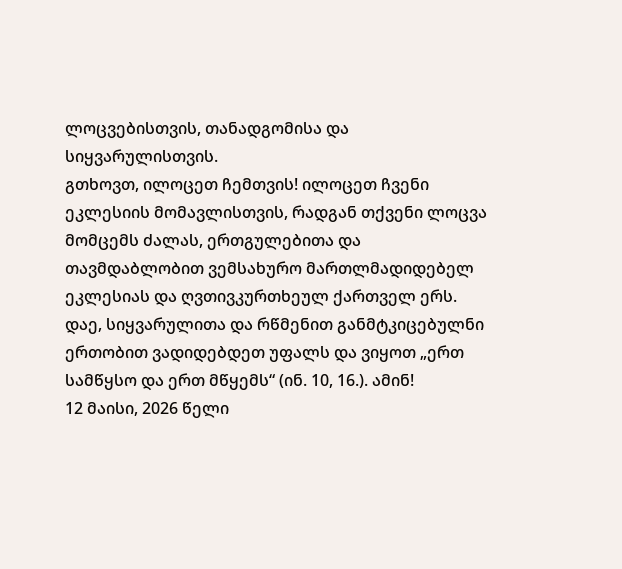ლოცვებისთვის, თანადგომისა და სიყვარულისთვის.
გთხოვთ, ილოცეთ ჩემთვის! ილოცეთ ჩვენი ეკლესიის მომავლისთვის, რადგან თქვენი ლოცვა მომცემს ძალას, ერთგულებითა და თავმდაბლობით ვემსახურო მართლმადიდებელ ეკლესიას და ღვთივკურთხეულ ქართველ ერს.
დაე, სიყვარულითა და რწმენით განმტკიცებულნი ერთობით ვადიდებდეთ უფალს და ვიყოთ „ერთ სამწყსო და ერთ მწყემს“ (ინ. 10, 16.). ამინ!
12 მაისი, 2026 წელი